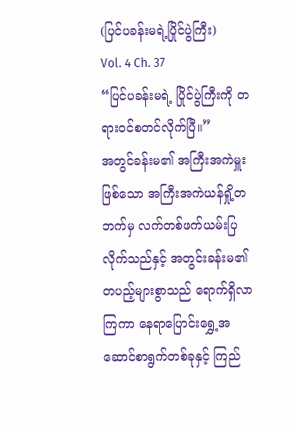(ပြင်ပခန်းမရဲ့ပြိုင်ပွဲကြီး)
Vol. 4 Ch. 37
“ပြင်ပခန်းမရဲ့ ပြိုင်ပွဲကြီးကို တရားဝင်စတင်လိုက်ပြီ။”
အတွင်ခန်းမ၏ အကြီးအကဲမှူးဖြစ်သော အကြီးအကဲယန်ရှို့တ ဘက်မှ လက်တစ်ဖက်ယမ်းပြလိုက်သည်နှင့် အတွင်းခန်းမ၏ တပည့်များစွာသည် ရောက်ရှိလာကြကာ နေရာပြောင်းရွှေ့အဆောင်စာရွက်တစ်ခုနှင့် ကြည်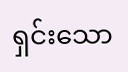ရှင်းသော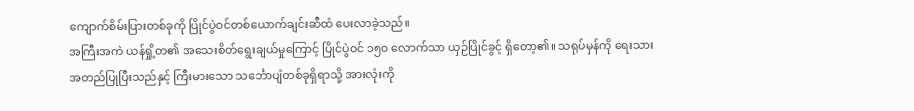ကျောက်စိမ်းပြားတစ်ခုကို ပြိုင်ပွဲဝင်တစ်ယောက်ချင်းဆီထံ ပေးလာခဲ့သည်။
အကြီးအကဲ ယန်ရှို့တ၏ အသေးစိတ်ရွေးချယ်မှုကြောင့် ပြိုင်ပွဲဝင် ၁၅၀ လောက်သာ ယှဉ်ပြိုင်ခွင့် ရှိတော့၏။ သရုပ်မှန်ကို ရေးသားအတည်ပြုပြီးသည်နှင့် ကြီးမားသော သင်္ဘောပျံတစ်ခုရှိရာသို့ အားလုံးကို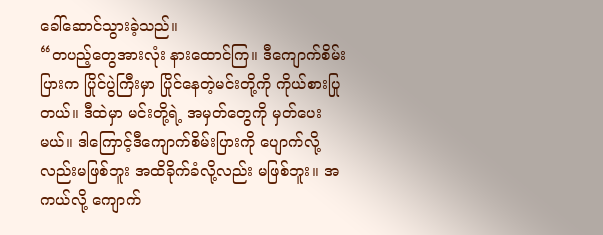ခေါ်ဆောင်သွားခဲ့သည်။
“တပည့်တွေအားလုံး နားထောင်ကြ။ ဒီကျောက်စိမ်းပြားက ပြိုင်ပွဲကြီးမှာ ပြိုင်နေတဲ့မင်းတို့ကို ကိုယ်စားပြုတယ်။ ဒီထဲမှာ မင်းတို့ရဲ့ အမှတ်တွေကို မှတ်ပေးမယ်။ ဒါကြောင့်ဒီကျောက်စိမ်းပြားကို ပျောက်လို့လည်းမဖြစ်ဘူး အထိခိုက်ခံလို့လည်း မဖြစ်ဘူး။ အကယ်လို့ ကျောက်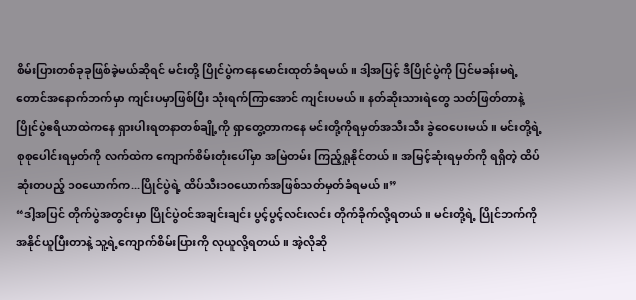စိမ်းပြားတစ်ခုခုဖြစ်ခဲ့မယ်ဆိုရင် မင်းတို့ ပြိုင်ပွဲကနေမောင်းထုတ်ခံရမယ်။ ဒါ့အပြင့် ဒီပြိုင်ပွဲကို ပြင်မခန်းမရဲ့ တောင်အနောက်ဘက်မှာ ကျင်းပမှာဖြစ်ပြီး သုံးရက်ကြာအောင် ကျင်းပမယ်။ နတ်ဆိုးသားရဲတွေ သတ်ဖြတ်တာနဲ့ ပြိုင်ပွဲဧရိယာထဲကနေ ရှားပါးရတနာတစ်ချို့ကို ရှာတွေ့တာကနေ မင်းတို့ကိုရမှတ်အသီးသီး ခွဲဝေပေးမယ်။ မင်းတို့ရဲ့ စုစုပေါင်းရမှတ်ကို လက်ထဲက ကျောက်စိမ်းတုံးပေါ်မှာ အမြဲတမ်း ကြည့်ရှုနိုင်တယ်။ အမြင့်ဆုံးရမှတ်ကို ရရှိတဲ့ ထိပ်ဆုံးတပည့် ၁၀ယောက်က...ပြိုင်ပွဲရဲ့ ထိပ်သီး၁၀ယောက်အဖြစ်သတ်မှတ်ခံရမယ်။”
“ဒါ့အပြင် တိုက်ပွဲအတွင်းမှာ ပြိုင်ပွဲဝင်အချင်းချင်း ပွင့်ပွင့်လင်းလင်း တိုက်ခိုက်လို့ရတယ်။ မင်းတို့ရဲ့ ပြိုင်ဘက်ကို အနိုင်ယူပြီးတာနဲ့ သူ့ရဲ့ကျောက်စိမ်းပြားကို လုယူလို့ရတယ်။ အဲ့လိုဆို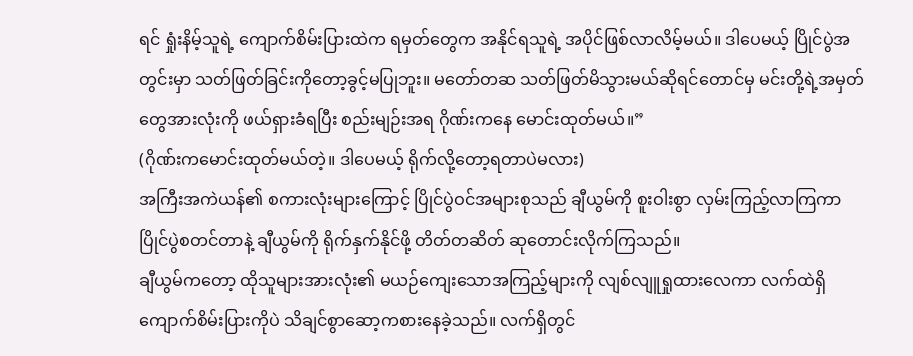ရင် ရှုံးနိမ့်သူရဲ့ ကျောက်စိမ်းပြားထဲက ရမှတ်တွေက အနိုင်ရသူရဲ့ အပိုင်ဖြစ်လာလိမ့်မယ်။ ဒါပေမယ့် ပြိုင်ပွဲအတွင်းမှာ သတ်ဖြတ်ခြင်းကိုတော့ခွင့်မပြုဘူး။ မတော်တဆ သတ်ဖြတ်မိသွားမယ်ဆိုရင်တောင်မှ မင်းတို့ရဲ့အမှတ်တွေအားလုံးကို ဖယ်ရှားခံရပြီး စည်းမျဉ်းအရ ဂိုဏ်းကနေ မောင်းထုတ်မယ်။”
(ဂိုဏ်းကမောင်းထုတ်မယ်တဲ့။ ဒါပေမယ့် ရိုက်လို့တော့ရတာပဲမလား)
အကြီးအကဲယန်၏ စကားလုံးများကြောင့် ပြိုင်ပွဲဝင်အများစုသည် ချီယွမ်ကို စူးဝါးစွာ လှမ်းကြည့်လာကြကာ ပြိုင်ပွဲစတင်တာနဲ့ ချီယွမ်ကို ရိုက်နှက်နိုင်ဖို့ တိတ်တဆိတ် ဆုတောင်းလိုက်ကြသည်။
ချီယွမ်ကတော့ ထိုသူများအားလုံး၏ မယဉ်ကျေးသောအကြည့်များကို လျစ်လျူရှုထားလေကာ လက်ထဲရှိကျောက်စိမ်းပြားကိုပဲ သိချင်စွာဆော့ကစားနေခဲ့သည်။ လက်ရှိတွင်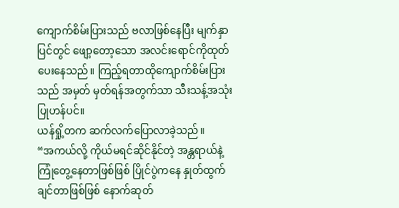ကျောက်စိမ်းပြားသည် ဗလာဖြစ်နေပြီး မျက်နှာပြင်တွင် ဖျော့တော့သော အလင်းရောင်ကိုထုတ်ပေးနေသည်။ ကြည့်ရတာထိုကျောက်စိမ်းပြားသည် အမှတ် မှတ်ရန်အတွက်သာ သီးသန့်အသုံးပြုဟန်ပင်။
ယန်ရှို့တက ဆက်လက်ပြောလာခဲ့သည်။
“အကယ်လို့ ကိုယ်မရင်ဆိုင်နိုင်တဲ့ အန္တရာယ်နဲ့ ကြုံတွေ့နေတာဖြစ်ဖြစ် ပြိုင်ပွဲကနေ နှုတ်ထွက်ချင်တာဖြစ်ဖြစ် နောက်ဆုတ်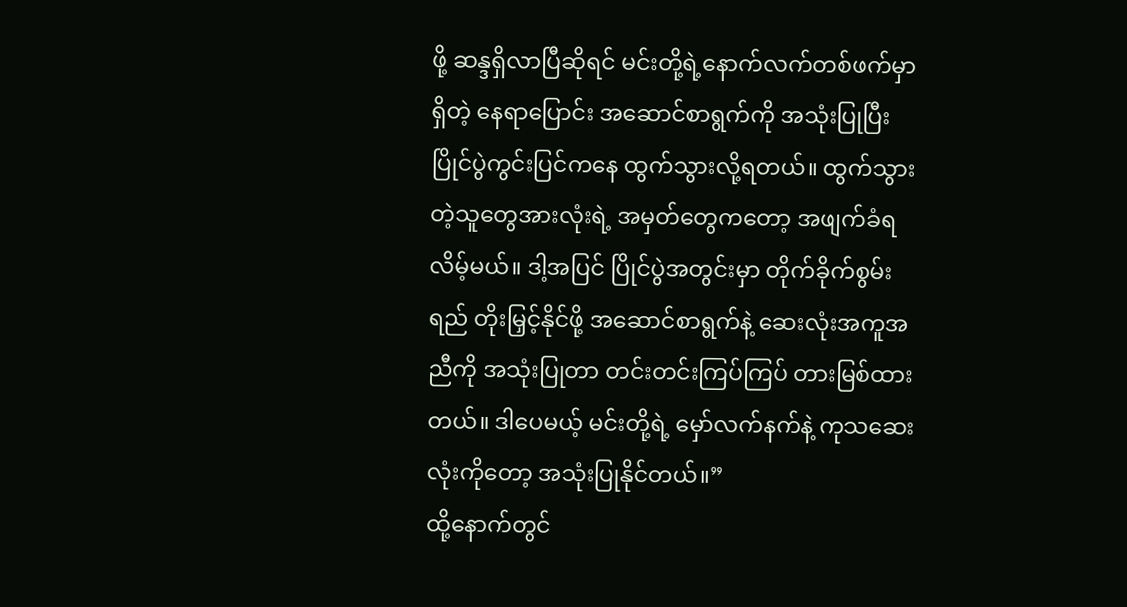ဖို့ ဆန္ဒရှိလာပြီဆိုရင် မင်းတို့ရဲ့နောက်လက်တစ်ဖက်မှာရှိတဲ့ နေရာပြောင်း အဆောင်စာရွက်ကို အသုံးပြုပြီး ပြိုင်ပွဲကွင်းပြင်ကနေ ထွက်သွားလို့ရတယ်။ ထွက်သွားတဲ့သူတွေအားလုံးရဲ့ အမှတ်တွေကတော့ အဖျက်ခံရလိမ့်မယ်။ ဒါ့အပြင် ပြိုင်ပွဲအတွင်းမှာ တိုက်ခိုက်စွမ်းရည် တိုးမြှင့်နိုင်ဖို့ အဆောင်စာရွက်နဲ့ ဆေးလုံးအကူအညီကို အသုံးပြုတာ တင်းတင်းကြပ်ကြပ် တားမြစ်ထားတယ်။ ဒါပေမယ့် မင်းတို့ရဲ့ မှော်လက်နက်နဲ့ ကုသဆေးလုံးကိုတော့ အသုံးပြုနိုင်တယ်။”
ထို့နောက်တွင်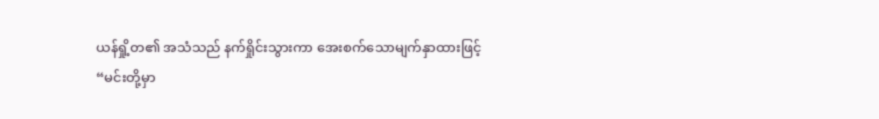ယန်ရှို့တ၏ အသံသည် နက်ရှိုင်းသွားကာ အေးစက်သောမျက်နှာထားဖြင့်
“မင်းတို့မှာ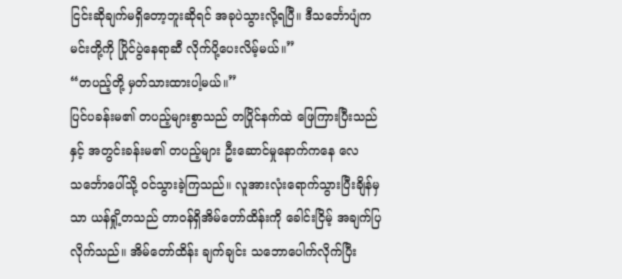ငြင်းဆိုချက်မရှိတော့ဘူးဆိုရင် အခုပဲသွားလို့ရပြီ။ ဒီသင်္ဘောပျံက မင်းတို့ကို ပြိုင်ပွဲနေရာဆီ လိုက်ပို့ပေးလိမ့်မယ်။”
“တပည့်တို့ မှတ်သားထားပါ့မယ်။”
ပြင်ပခန်းမ၏ တပည့်များစွာသည် တပြိုင်နက်ထဲ ဖြေကြားပြီးသည်နှင့် အတွင်းခန်းမ၏ တပည့်များ ဦးဆောင်မှုနောက်ကနေ လေသင်္ဘောပေါ်သို့ ဝင်သွားခဲ့ကြသည်။ လူအားလုံးရောက်သွားပြီးချိန်မှသာ ယန်ရှို့တသည် တာဝန်ရှိအိမ်တော်ထိန်းကို ခေါင်းငြိမ့် အချက်ပြလိုက်သည်။ အိမ်တော်ထိန်း ချက်ချင်း သဘောပေါက်လိုက်ပြီး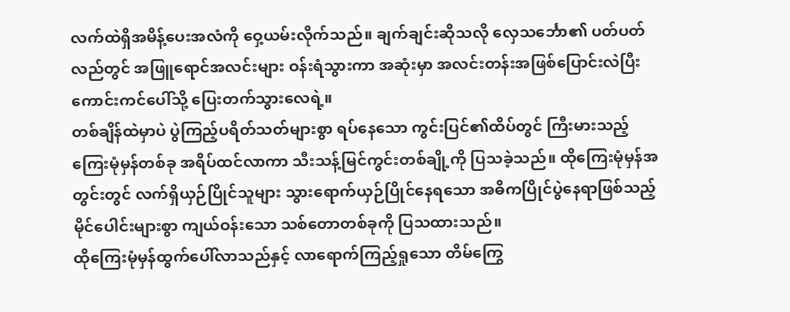လက်ထဲရှိအမိန့်ပေးအလံကို ဝှေ့ယမ်းလိုက်သည်။ ချက်ချင်းဆိုသလို လှေသင်္ဘော၏ ပတ်ပတ်လည်တွင် အဖြူရောင်အလင်းများ ဝန်းရံသွားကာ အဆုံးမှာ အလင်းတန်းအဖြစ်ပြောင်းလဲပြီး ကောင်းကင်ပေါ်သို့ ပြေးတက်သွားလေရဲ့။
တစ်ချိန်ထဲမှာပဲ ပွဲကြည့်ပရိတ်သတ်များစွာ ရပ်နေသော ကွင်းပြင်၏ထိပ်တွင် ကြီးမားသည့် ကြေးမုံမှန်တစ်ခု အရိပ်ထင်လာကာ သီးသန့်မြင်ကွင်းတစ်ချို့ကို ပြသခဲ့သည်။ ထိုကြေးမုံမှန်အတွင်းတွင် လက်ရှိယှဉ်ပြိုင်သူများ သွားရောက်ယှဉ်ပြိုင်နေရသော အဓိကပြိုင်ပွဲနေရာဖြစ်သည့် မိုင်ပေါင်းများစွာ ကျယ်ဝန်းသော သစ်တောတစ်ခုကို ပြသထားသည်။
ထိုကြေးမုံမှန်ထွက်ပေါ်လာသည်နှင့် လာရောက်ကြည့်ရှုသော တိမ်ကြွေ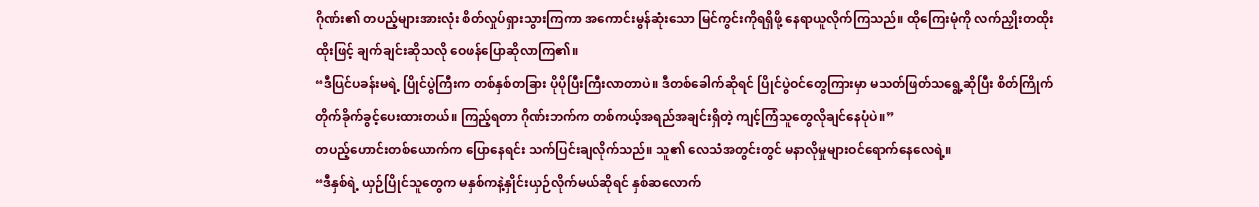ဂိုဏ်း၏ တပည့်များအားလုံး စိတ်လှုပ်ရှားသွားကြကာ အကောင်းမွန်ဆုံးသော မြင်ကွင်းကိုရရှိဖို့ နေရာယူလိုက်ကြသည်။ ထိုကြေးမုံကို လက်ညှိုးတထိုးထိုးဖြင့် ချက်ချင်းဆိုသလို ဝေဖန်ပြောဆိုလာကြ၏။
“ဒီပြင်ပခန်းမရဲ့ ပြိုင်ပွဲကြီးက တစ်နှစ်တခြား ပိုပိုပြီးကြီးလာတာပဲ။ ဒီတစ်ခေါက်ဆိုရင် ပြိုင်ပွဲဝင်တွေကြားမှာ မသတ်ဖြတ်သရွေ့ဆိုပြီး စိတ်ကြိုက်တိုက်ခိုက်ခွင့်ပေးထားတယ်။ ကြည့်ရတာ ဂိုဏ်းဘက်က တစ်ကယ့်အရည်အချင်းရှိတဲ့ ကျင့်ကြံသူတွေလိုချင်နေပုံပဲ။”
တပည့်ဟောင်းတစ်ယောက်က ပြောနေရင်း သက်ပြင်းချလိုက်သည်။ သူ၏ လေသံအတွင်းတွင် မနာလိုမှုများဝင်ရောက်နေလေရဲ့။
“ဒီနှစ်ရဲ့ ယှဉ်ပြိုင်သူတွေက မနှစ်ကနဲ့နှိုင်းယှဉ်လိုက်မယ်ဆိုရင် နှစ်ဆလောက်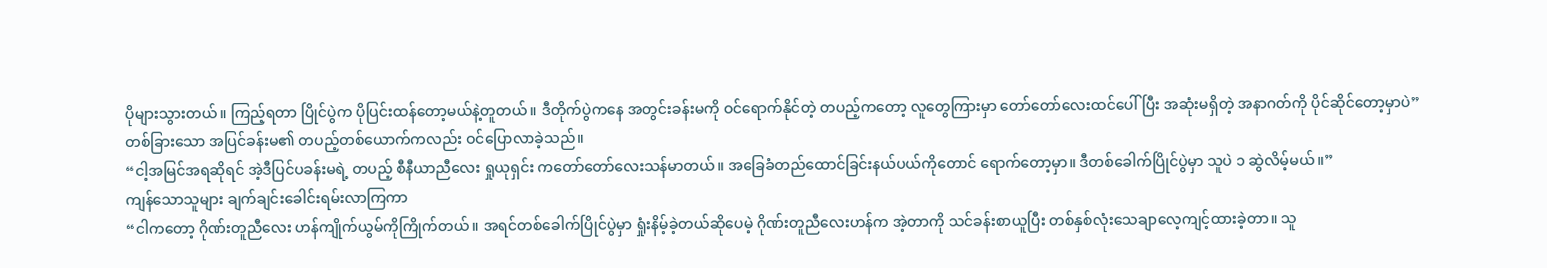ပိုများသွားတယ်။ ကြည့်ရတာ ပြိုင်ပွဲက ပိုပြင်းထန်တော့မယ်နဲ့တူတယ်။ ဒီတိုက်ပွဲကနေ အတွင်းခန်းမကို ဝင်ရောက်နိုင်တဲ့ တပည့်ကတော့ လူတွေကြားမှာ တော်တော်လေးထင်ပေါ်ပြီး အဆုံးမရှိတဲ့ အနာဂတ်ကို ပိုင်ဆိုင်တော့မှာပဲ”
တစ်ခြားသော အပြင်ခန်းမ၏ တပည့်တစ်ယောက်ကလည်း ဝင်ပြောလာခဲ့သည်။
“ငါ့အမြင်အရဆိုရင် အဲ့ဒီပြင်ပခန်းမရဲ့ တပည့် စီနီယာညီလေး ရှုယုရှင်း ကတော်တော်လေးသန်မာတယ်။ အခြေခံတည်ထောင်ခြင်းနယ်ပယ်ကိုတောင် ရောက်တော့မှာ။ ဒီတစ်ခေါက်ပြိုင်ပွဲမှာ သူပဲ ၁ ဆွဲလိမ့်မယ်။”
ကျန်သောသူများ ချက်ချင်းခေါင်းရမ်းလာကြကာ
“ငါကတော့ ဂိုဏ်းတူညီလေး ဟန်ကျိုက်ယွမ်ကိုကြိုက်တယ်။ အရင်တစ်ခေါက်ပြိုင်ပွဲမှာ ရှုံးနိမ့်ခဲ့တယ်ဆိုပေမဲ့ ဂိုဏ်းတူညီလေးဟန်က အဲ့တာကို သင်ခန်းစာယူပြီး တစ်နှစ်လုံးသေချာလေ့ကျင့်ထားခဲ့တာ။ သူ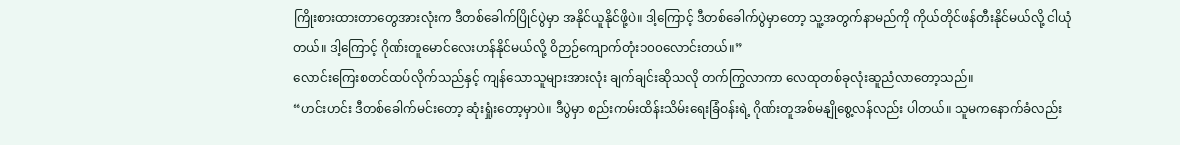ကြိုးစားထားတာတွေအားလုံးက ဒီတစ်ခေါက်ပြိုင်ပွဲမှာ အနိုင်ယူနိုင်ဖို့ပဲ။ ဒါ့ကြောင့် ဒီတစ်ခေါက်ပွဲမှာတော့ သူ့အတွက်နာမည်ကို ကိုယ်တိုင်ဖန်တီးနိုင်မယ်လို့ ငါယုံတယ်။ ဒါ့ကြောင့် ဂိုဏ်းတူမောင်လေးဟန်နိုင်မယ်လို့ ဝိဉာဉ်ကျောက်တုံး၁၀၀လောင်းတယ်။”
လောင်းကြေးစတင်ထပ်လိုက်သည်နှင့် ကျန်သောသူများအားလုံး ချက်ချင်းဆိုသလို တက်ကြွလာကာ လေထုတစ်ခုလုံးဆူညံလာတော့သည်။
“ဟင်းဟင်း ဒီတစ်ခေါက်မင်းတော့ ဆုံးရှုံးတော့မှာပဲ။ ဒီပွဲမှာ စည်းကမ်းထိန်းသိမ်းရေးခြံဝန်းရဲ့ ဂိုဏ်းတူအစ်မနျိုစွေ့လန်လည်း ပါတယ်။ သူမကနောက်ခံလည်း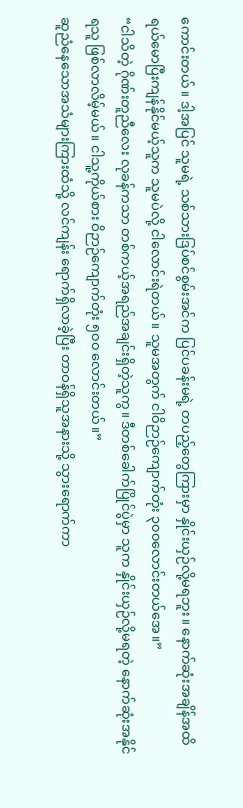ကောင်းတယ်။ ဒါ့အပြင် သူမရဲ့ သစ်သားဒြပ်စင်စွမ်းအင်က ပြင်ပခန်းမရဲ့ တပည့်တွေကြားမှာ နှိုင်းယှဉ်လို့မရဘူး။ နောက်ဆုံးအချိန်အထိ ရယ်မောပြီးကျန်နိုင်မယ့်သူက သူမပဲလို့ ငါလောင်းရဲတယ်။ သူမအတွက် ငါဝိဉာဉ်ကျောက်တုံး ၃၀၀လောင်းတယ်အေ။”
“ငါသိတဲ့ ဂိုဏ်းတူညီလေး လုခန်ကသာ တစ်ကယ့်အရည်အချင်းရှိတဲ့သူကွ။ ဒီတစ်ခေါက်ပြိုင်ပွဲမှာ သူက နှိုင်းယှဉ်လို့မရတဲ့ နောက်ဆုံးအနိုင်ရသူ ဖြစ်လာလိမ့်မယ်။ ငါသူ့ကိုယ်စား ဝိဉာဉ်ကျောက်တုံး ၅၀၀ လောင်းတယ်။”
ဆူညံနေသောအသံများကြားထံသို့ လင်ကျန်း ရောက်ရှိလာခဲ့ပြီး တာဝန်ရှိသူအနားသို့ သွားရောက်ကာ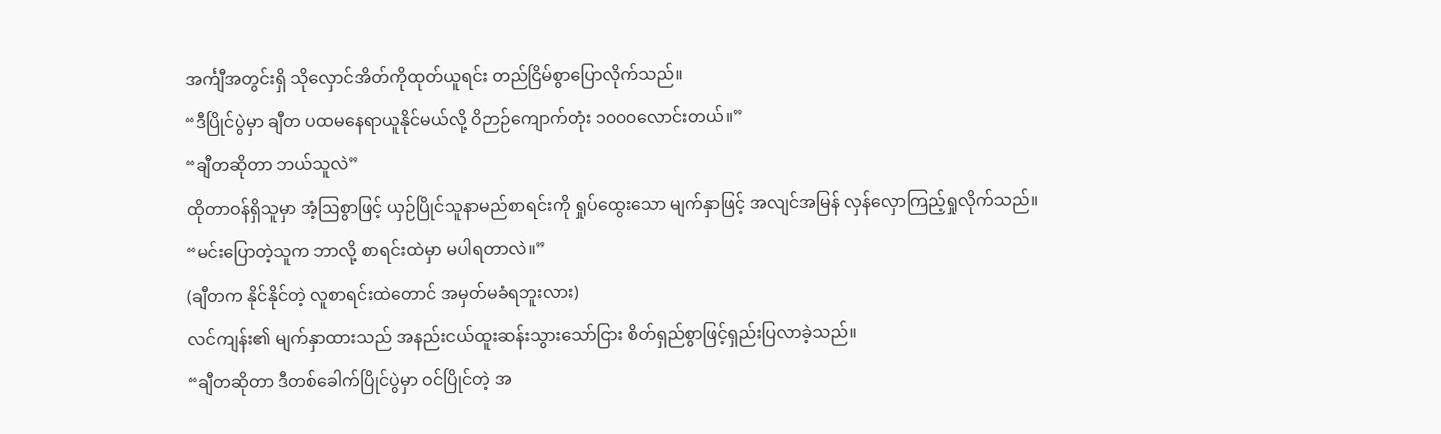အင်္ကျီအတွင်းရှိ သိုလှောင်အိတ်ကိုထုတ်ယူရင်း တည်ငြိမ်စွာပြောလိုက်သည်။
“ဒီပြိုင်ပွဲမှာ ချီတ ပထမနေရာယူနိုင်မယ်လို့ ဝိဉာဉ်ကျောက်တုံး ၁၀၀၀လောင်းတယ်။”
“ချီတဆိုတာ ဘယ်သူလဲ”
ထိုတာဝန်ရှိသူမှာ အံ့ဩစွာဖြင့် ယှဉ်ပြိုင်သူနာမည်စာရင်းကို ရှုပ်ထွေးသော မျက်နှာဖြင့် အလျင်အမြန် လှန်လှောကြည့်ရှုလိုက်သည်။
“မင်းပြောတဲ့သူက ဘာလို့ စာရင်းထဲမှာ မပါရတာလဲ။”
(ချီတက နိုင်နိုင်တဲ့ လူစာရင်းထဲတောင် အမှတ်မခံရဘူးလား)
လင်ကျန်း၏ မျက်နှာထားသည် အနည်းငယ်ထူးဆန်းသွားသော်ငြား စိတ်ရှည်စွာဖြင့်ရှည်းပြလာခဲ့သည်။
“ချီတဆိုတာ ဒီတစ်ခေါက်ပြိုင်ပွဲမှာ ဝင်ပြိုင်တဲ့ အ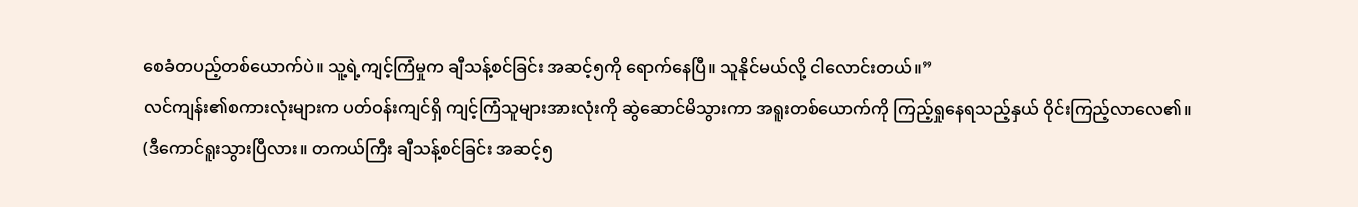စေခံတပည့်တစ်ယောက်ပဲ။ သူ့ရဲ့ကျင့်ကြံမှုက ချီသန့်စင်ခြင်း အဆင့်၅ကို ရောက်နေပြီ။ သူနိုင်မယ်လို့ ငါလောင်းတယ်။”
လင်ကျန်း၏စကားလုံးများက ပတ်ဝန်းကျင်ရှိ ကျင့်ကြံသူများအားလုံးကို ဆွဲဆောင်မိသွားကာ အရူးတစ်ယောက်ကို ကြည့်ရှုနေရသည့်နှယ် ဝိုင်းကြည့်လာလေ၏။
(ဒီကောင်ရူးသွားပြီလား။ တကယ်ကြီး ချီသန့်စင်ခြင်း အဆင့်၅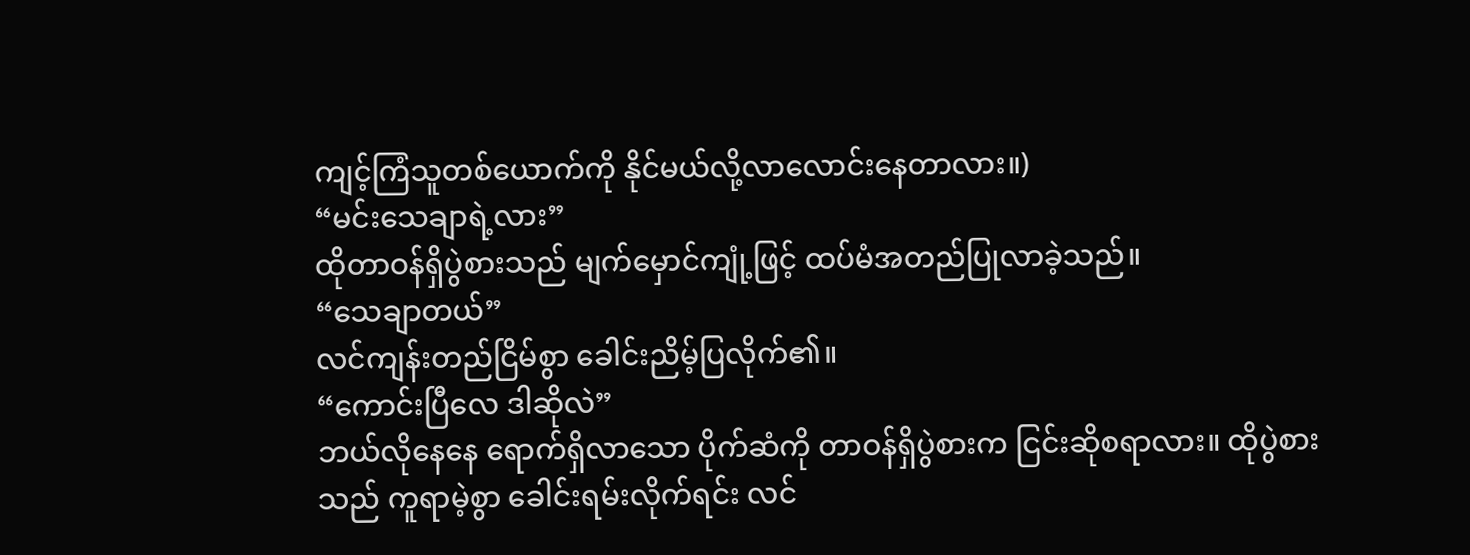ကျင့်ကြံသူတစ်ယောက်ကို နိုင်မယ်လို့လာလောင်းနေတာလား။)
“မင်းသေချာရဲ့လား”
ထိုတာဝန်ရှိပွဲစားသည် မျက်မှောင်ကျုံ့ဖြင့် ထပ်မံအတည်ပြုလာခဲ့သည်။
“သေချာတယ်”
လင်ကျန်းတည်ငြိမ်စွာ ခေါင်းညိမ့်ပြလိုက်၏။
“ကောင်းပြီလေ ဒါဆိုလဲ”
ဘယ်လိုနေနေ ရောက်ရှိလာသော ပိုက်ဆံကို တာဝန်ရှိပွဲစားက ငြင်းဆိုစရာလား။ ထိုပွဲစားသည် ကူရာမဲ့စွာ ခေါင်းရမ်းလိုက်ရင်း လင်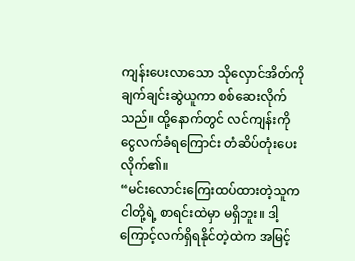ကျန်းပေးလာသော သိုလှောင်အိတ်ကို ချက်ချင်းဆွဲယူကာ စစ်ဆေးလိုက်သည်။ ထို့နောက်တွင် လင်ကျန်းကို ငွေလက်ခံရကြောင်း တံဆိပ်တုံးပေးလိုက်၏။
“မင်းလောင်းကြေးထပ်ထားတဲ့သူက ငါတို့ရဲ့ စာရင်းထဲမှာ မရှိဘူး။ ဒါ့ကြောင့်လက်ရှိရနိုင်တဲ့ထဲက အမြင့်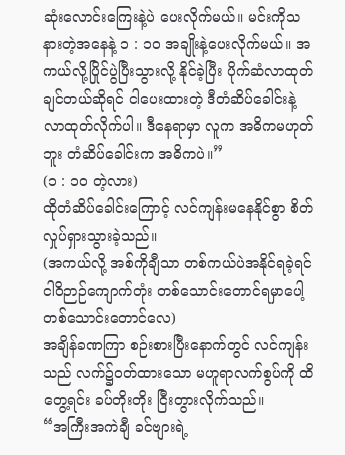ဆုံးလောင်းကြေးနဲ့ပဲ ပေးလိုက်မယ်။ မင်းကိုသနားတဲ့အနေနဲ့ ၁ : ၁၀ အချိုးနဲ့ပေးလိုက်မယ်။ အကယ်လို့ပြိုင်ပွဲပြီးသွားလို့ နိုင်ခဲ့ပြီး ပိုက်ဆံလာထုတ်ချင်တယ်ဆိုရင် ငါပေးထားတဲ့ ဒီတံဆိပ်ခေါင်းနဲ့ လာထုတ်လိုက်ပါ။ ဒီနေရာမှာ လူက အဓိကမဟုတ်ဘူး တံဆိပ်ခေါင်းက အဓိကပဲ။”
(၁ : ၁၀ တဲ့လား)
ထိုတံဆိပ်ခေါင်းကြောင့် လင်ကျန်းမနေနိုင်စွာ စိတ်လှုပ်ရှားသွားခဲ့သည်။
(အကယ်လို့ အစ်ကိုချီသာ တစ်ကယ်ပဲအနိုင်ရခဲ့ရင် ငါဝိဉာဉ်ကျောက်တုံး တစ်သောင်းတောင်ရမှာပေါ့ တစ်သောင်းတောင်လေ)
အချိန်ခဏကြာ စဉ်းစားပြီးနောက်တွင် လင်ကျန်းသည် လက်၌ဝတ်ထားသော မဟူရာလက်စွပ်ကို ထိတွေ့ရင်း ခပ်တိုးတိုး ငြီးတွားလိုက်သည်။
“အကြီးအကဲချီ ခင်ဗျားရဲ့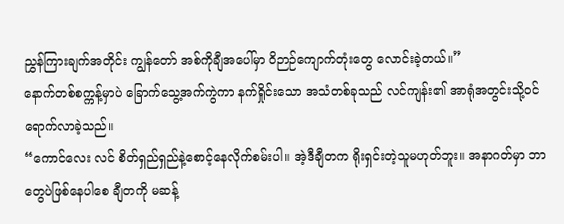ညွှန်ကြားချက်အတိုင်း ကျွန်တော် အစ်ကိုချီအပေါ်မှာ ဝိဉာဉ်ကျောက်တုံးတွေ လောင်းခဲ့တယ်။”
နောက်တစ်စက္ကန့်မှာပဲ ခြောက်သွေ့အက်ကွဲကာ နက်ရှိုင်းသော အသံတစ်ခုသည် လင်ကျန်း၏ အာရုံအတွင်းသို့ဝင်ရောက်လာခဲ့သည်။
“ကောင်လေး လင် စိတ်ရှည်ရှည်နဲ့စောင့်နေလိုက်စမ်းပါ။ အဲ့ဒီချီတက ရိုးရှင်းတဲ့သူမဟုတ်ဘူး။ အနာဂတ်မှာ ဘာတွေပဲဖြစ်နေပါစေ ချီတကို မဆန့်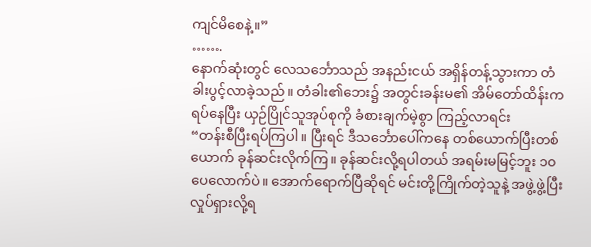ကျင်မိစေနဲ့။”
…….
နောက်ဆုံးတွင် လေသင်္ဘောသည် အနည်းငယ် အရှိန်တန့်သွားကာ တံခါးပွင့်လာခဲ့သည်။ တံခါး၏ဘေး၌ အတွင်းခန်းမ၏ အိမ်တော်ထိန်းက ရပ်နေပြီး ယှဉ်ပြိုင်သူအုပ်စုကို ခံစားချက်မဲ့စွာ ကြည့်လာရင်း
“တန်းစီပြီးရပ်ကြပါ။ ပြီးရင် ဒီသင်္ဘောပေါ်ကနေ တစ်ယောက်ပြီးတစ်ယောက် ခုန်ဆင်းလိုက်ကြ။ ခုန်ဆင်းလို့ရပါတယ် အရမ်းမမြင့်ဘူး ၁၀ပေလောက်ပဲ။ အောက်ရောက်ပြီဆိုရင် မင်းတို့ကြိုက်တဲ့သူနဲ့ အဖွဲ့ဖွဲ့ပြီးလှုပ်ရှားလို့ရ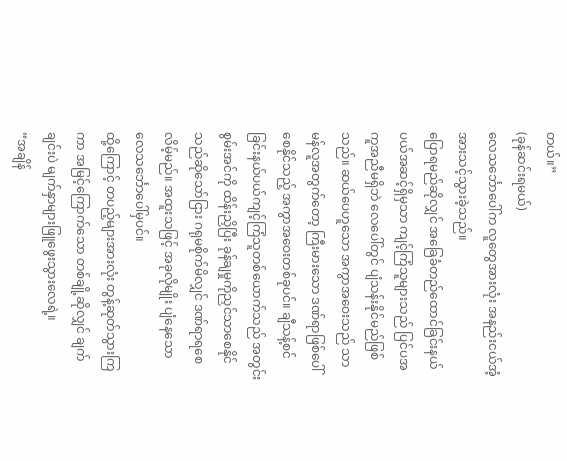တယ်။”
(ခုန်ဆင်းရမယ်)
လေသင်္ဘောပေါ်က လူတွေအားလုံး အနည်းငယ်အံ့အားသင့်သွားခဲ့သည်။
ပြောရမည်ဆိုလျှင် အခြေခံတည်ထောင်ခြင်းနယ်ပယ်အဆင့်ရှိမှသာ ကျင့်ကြံသူများသည် ပြင်ပအကူအညီမရှိဘဲ လေပေါ်တွင် ပျံသန်းနိုင်မည်ဖြစ်သည်။ ဆယ်ပေဟူသော အကွာအဝေးသည် သာမန်လူအတွက်တော့ ကြီးမားသော ဒဏ်ရာဖြစ်ပေါ်စေနိုင်သည့် အကွာအဝေးတစ်ခုပင်။ ချီသန့်စင်ခြင်းနယ်ပယ်ကျင့်ကြံသူတစ်ယောက်သည် အတွင်းစွမ်းအင်ကို ထိန်းညှိပြီး ခုန်ချမှုကိုညှင်သာစေနိုင်သည်ဆိုသော်ငြား ဂရုမစိုက်မိလျှင် ဒဏ်ရာရစေလိမ့်မည်။ အထူးသဖြင့် အခုလိုမျိုး ပျံနေသော လေသင်္ဘောပေါ်မှပင်။
ထို့ကြောင့် တပည့်များအားလုံး တွန့်ဆုတ်သွားကြကာ အမြင့်ကြောက်သော တစ်ချို့ဆိုလျှင် ချက်ချင်းပဲ မျက်နှာများဖြူဖွေးသွားလေရဲ့။
“အချိန်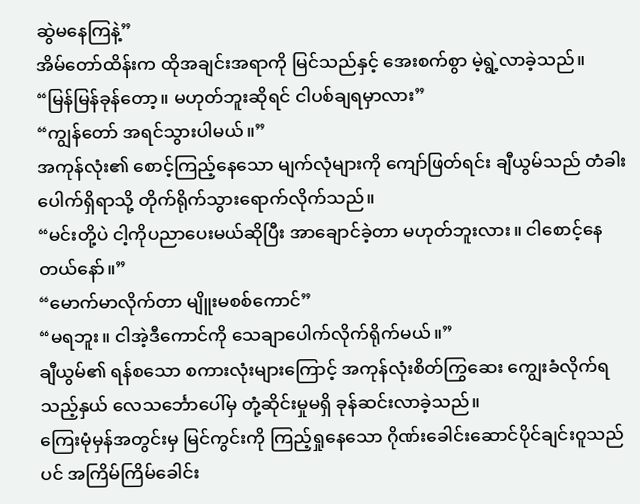ဆွဲမနေကြနဲ့”
အိမ်တော်ထိန်းက ထိုအချင်းအရာကို မြင်သည်နှင့် အေးစက်စွာ မဲ့ရွဲ့လာခဲ့သည်။
“မြန်မြန်ခုန်တော့။ မဟုတ်ဘူးဆိုရင် ငါပစ်ချရမှာလား”
“ကျွန်တော် အရင်သွားပါမယ်။”
အကုန်လုံး၏ စောင့်ကြည့်နေသော မျက်လုံများကို ကျော်ဖြတ်ရင်း ချီယွမ်သည် တံခါးပေါက်ရှိရာသို့ တိုက်ရိုက်သွားရောက်လိုက်သည်။
“မင်းတို့ပဲ ငါ့ကိုပညာပေးမယ်ဆိုပြီး အာချောင်ခဲ့တာ မဟုတ်ဘူးလား။ ငါစောင့်နေတယ်နော်။”
“မောက်မာလိုက်တာ မျိူးမစစ်ကောင်”
“မရဘူး။ ငါအဲ့ဒီကောင်ကို သေချာပေါက်လိုက်ရိုက်မယ်။”
ချီယွမ်၏ ရန်စသော စကားလုံးများကြောင့် အကုန်လုံးစိတ်ကြွဆေး ကျွေးခံလိုက်ရသည့်နှယ် လေသင်္ဘောပေါ်မှ တုံ့ဆိုင်းမှုမရှိ ခုန်ဆင်းလာခဲ့သည်။
ကြေးမုံမှန်အတွင်းမှ မြင်ကွင်းကို ကြည့်ရှုနေသော ဂိုဏ်းခေါင်းဆောင်ပိုင်ချင်းဝူသည်ပင် အကြိမ်ကြိမ်ခေါင်း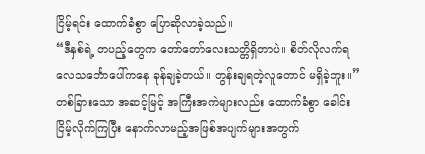ငြိမ့်ရင်း ထောက်ခံစွာ ပြောဆိုလာခဲ့သည်။
“ဒီနှစ်ရဲ့ တပည့်တွေက တော်တော်လေးသတ္တိရှိတာပဲ။ စိတ်လိုလက်ရ လေသင်္ဘောပေါ်ကနေ ခုန်ချခဲ့တယ်။ တွန်းချရတဲ့လူတောင် မရှိခဲ့ဘူး။”
တစ်ခြားသော အဆင့်မြင့် အကြီးအကဲများလည်း ထောက်ခံစွာ ခေါင်းငြိမ့်လိုက်ကြပြီး နောက်လာမည့်အဖြစ်အပျက်များအတွက်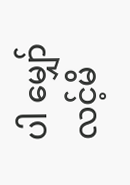ပါ မျှော်လင့်မိ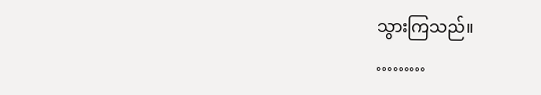သွားကြသည်။
………